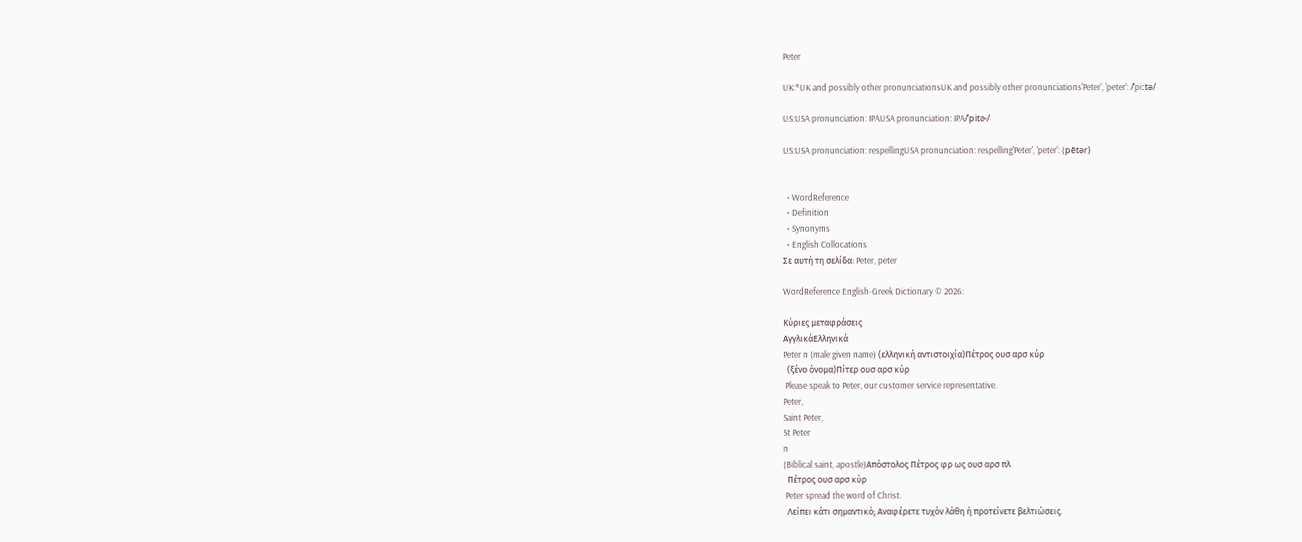Peter

UK:*UK and possibly other pronunciationsUK and possibly other pronunciations'Peter', 'peter': /ˈpiːtə/

US:USA pronunciation: IPAUSA pronunciation: IPA/ˈpitɚ/

US:USA pronunciation: respellingUSA pronunciation: respelling'Peter', 'peter': (pētər)


  • WordReference
  • Definition
  • Synonyms
  • English Collocations
Σε αυτή τη σελίδα: Peter, peter

WordReference English-Greek Dictionary © 2026:

Κύριες μεταφράσεις
ΑγγλικάΕλληνικά
Peter n (male given name) (ελληνική αντιστοιχία)Πέτρος ουσ αρσ κύρ
  (ξένο όνομα)Πίτερ ουσ αρσ κύρ
 Please speak to Peter, our customer service representative.
Peter,
Saint Peter,
St Peter
n
(Biblical saint, apostle)Απόστολος Πέτρος φρ ως ουσ αρσ πλ
  Πέτρος ουσ αρσ κύρ
 Peter spread the word of Christ.
  Λείπει κάτι σημαντικό; Αναφέρετε τυχόν λάθη ή προτείνετε βελτιώσεις.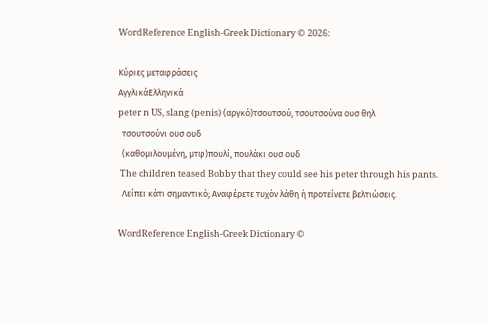WordReference English-Greek Dictionary © 2026:

Κύριες μεταφράσεις
ΑγγλικάΕλληνικά
peter n US, slang (penis) (αργκό)τσουτσού, τσουτσούνα ουσ θηλ
  τσουτσούνι ουσ ουδ
  (καθομιλουμένη, μτφ)πουλί, πουλάκι ουσ ουδ
 The children teased Bobby that they could see his peter through his pants.
  Λείπει κάτι σημαντικό; Αναφέρετε τυχόν λάθη ή προτείνετε βελτιώσεις.

WordReference English-Greek Dictionary ©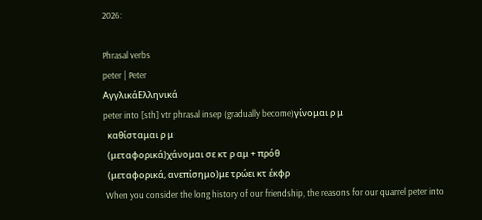2026:

Phrasal verbs
peter | Peter
ΑγγλικάΕλληνικά
peter into [sth] vtr phrasal insep (gradually become)γίνομαι ρ μ
  καθίσταμαι ρ μ
  (μεταφορικά)χάνομαι σε κτ ρ αμ + πρόθ
  (μεταφορικά, ανεπίσημο)με τρώει κτ έκφρ
 When you consider the long history of our friendship, the reasons for our quarrel peter into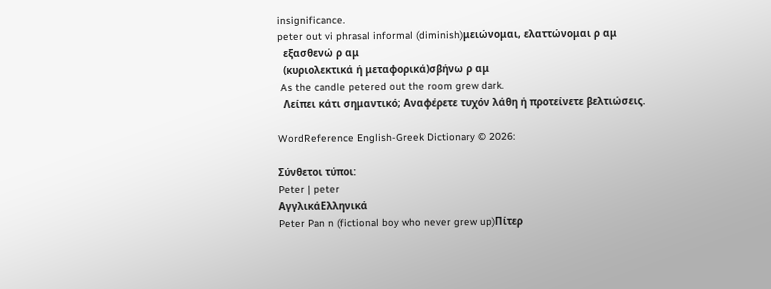insignificance.
peter out vi phrasal informal (diminish)μειώνομαι, ελαττώνομαι ρ αμ
  εξασθενώ ρ αμ
  (κυριολεκτικά ή μεταφορικά)σβήνω ρ αμ
 As the candle petered out the room grew dark.
  Λείπει κάτι σημαντικό; Αναφέρετε τυχόν λάθη ή προτείνετε βελτιώσεις.

WordReference English-Greek Dictionary © 2026:

Σύνθετοι τύποι:
Peter | peter
ΑγγλικάΕλληνικά
Peter Pan n (fictional boy who never grew up)Πίτερ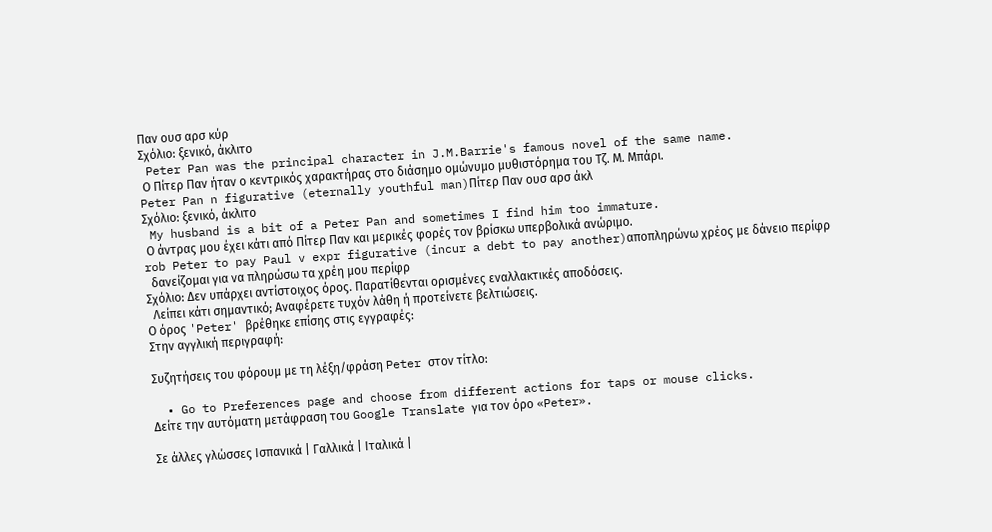Παν ουσ αρσ κύρ
Σχόλιο: ξενικό, άκλιτο
 Peter Pan was the principal character in J.M.Barrie's famous novel of the same name.
 Ο Πίτερ Παν ήταν ο κεντρικός χαρακτήρας στο διάσημο ομώνυμο μυθιστόρημα του Τζ. Μ. Μπάρι.
Peter Pan n figurative (eternally youthful man)Πίτερ Παν ουσ αρσ άκλ
Σχόλιο: ξενικό, άκλιτο
 My husband is a bit of a Peter Pan and sometimes I find him too immature.
 Ο άντρας μου έχει κάτι από Πίτερ Παν και μερικές φορές τον βρίσκω υπερβολικά ανώριμο.
rob Peter to pay Paul v expr figurative (incur a debt to pay another)αποπληρώνω χρέος με δάνειο περίφρ
  δανείζομαι για να πληρώσω τα χρέη μου περίφρ
Σχόλιο: Δεν υπάρχει αντίστοιχος όρος. Παρατίθενται ορισμένες εναλλακτικές αποδόσεις.
  Λείπει κάτι σημαντικό; Αναφέρετε τυχόν λάθη ή προτείνετε βελτιώσεις.
Ο όρος 'Peter' βρέθηκε επίσης στις εγγραφές:
Στην αγγλική περιγραφή:

Συζητήσεις του φόρουμ με τη λέξη/φράση Peter στον τίτλο:

  • Go to Preferences page and choose from different actions for taps or mouse clicks.
Δείτε την αυτόματη μετάφραση του Google Translate για τον όρο «Peter».

Σε άλλες γλώσσες Ισπανικά | Γαλλικά | Ιταλικά |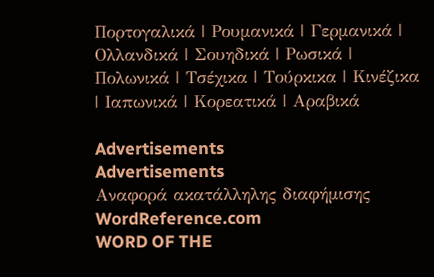Πορτογαλικά | Ρουμανικά | Γερμανικά | Ολλανδικά | Σουηδικά | Ρωσικά | Πολωνικά | Τσέχικα | Τούρκικα | Κινέζικα | Ιαπωνικά | Κορεατικά | Αραβικά

Advertisements
Advertisements
Αναφορά ακατάλληλης διαφήμισης
WordReference.com
WORD OF THE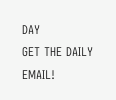DAY
GET THE DAILY EMAIL!